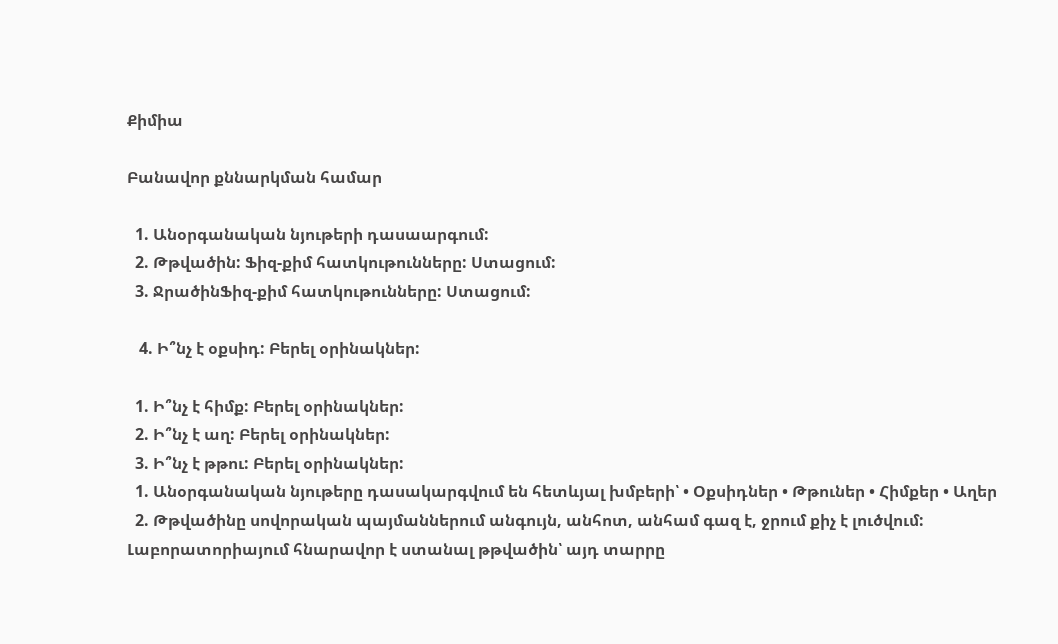Քիմիա

Բանավոր քննարկման համար

  1. Անօրգանական նյութերի դասաարգում:
  2. Թթվածին: Ֆիզ-քիմ հատկութունները: Ստացում:
  3. ՋրածինՖիզ-քիմ հատկութունները: Ստացում:

   4. Ի՞նչ է օքսիդ: Բերել օրինակներ:

  1. Ի՞նչ է հիմք: Բերել օրինակներ:
  2. Ի՞նչ է աղ: Բերել օրինակներ:
  3. Ի՞նչ է թթու: Բերել օրինակներ:
  1. Անօրգանական նյութերը դասակարգվում են հետևյալ խմբերի՝ • Օքսիդներ • Թթուներ • Հիմքեր • Աղեր
  2. Թթվածինը սովորական պայմաններում անգույն, անհոտ, անհամ գազ է, ջրում քիչ է լուծվում: Լաբորատորիայում հնարավոր է ստանալ թթվածին՝ այդ տարրը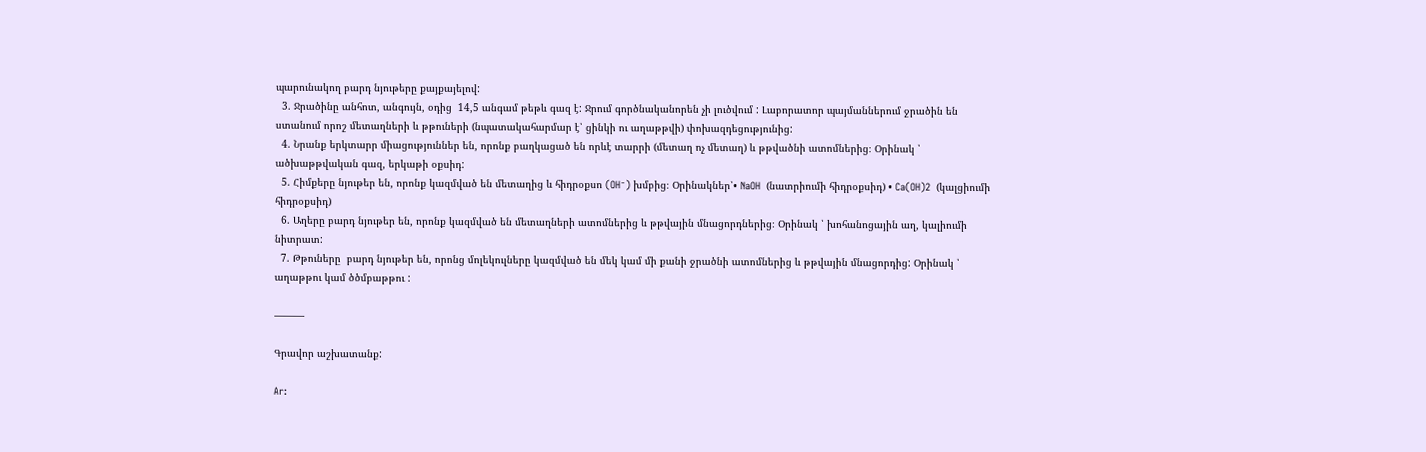պարունակող բարդ նյութերը քայքայելով:
  3. Ջրածինը անհոտ, անգույն, օդից  14,5 անգամ թեթև գազ է: Ջրում գործնականորեն չի լուծվում : Լաբորատոր պայմաններում ջրածին են ստանում որոշ մետաղների և թթուների (նպատակահարմար է՝ ցինկի ու աղաթթվի) փոխազդեցությունից:
  4. Նրանք երկտարր միացություններ են, որոնք բաղկացած են որևէ տարրի (մետաղ ոչ մետաղ) և թթվածնի ատոմներից։ Օրինակ ՝ ածխաթթվական գազ, երկաթի օքսիդ:
  5. Հիմքերը նյութեր են, որոնք կազմված են մետաղից և հիդրօքսո (OH⁻) խմբից։ Օրինակներ՝• NaOH  (նատրիումի հիդրօքսիդ) • Ca(OH)2  (կալցիումի հիդրօքսիդ)
  6. Աղերը բարդ նյութեր են, որոնք կազմված են մետաղների ատոմներից և թթվային մնացորդներից։ Օրինակ ՝ խոհանոցային աղ, կալիումի նիտրատ:
  7. Թթուները  բարդ նյութեր են, որոնց մոլեկուլները կազմված են մեկ կամ մի քանի ջրածնի ատոմներից և թթվային մնացորդից: Օրինակ ՝ աղաթթու կամ ծծմբաթթու :

———

Գրավոր աշխատանք:

Ar: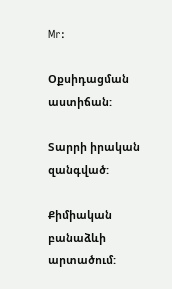Mr:

Օքսիդացման աստիճան:

Տարրի իրական զանգված:

Քիմիական բանաձևի արտածում: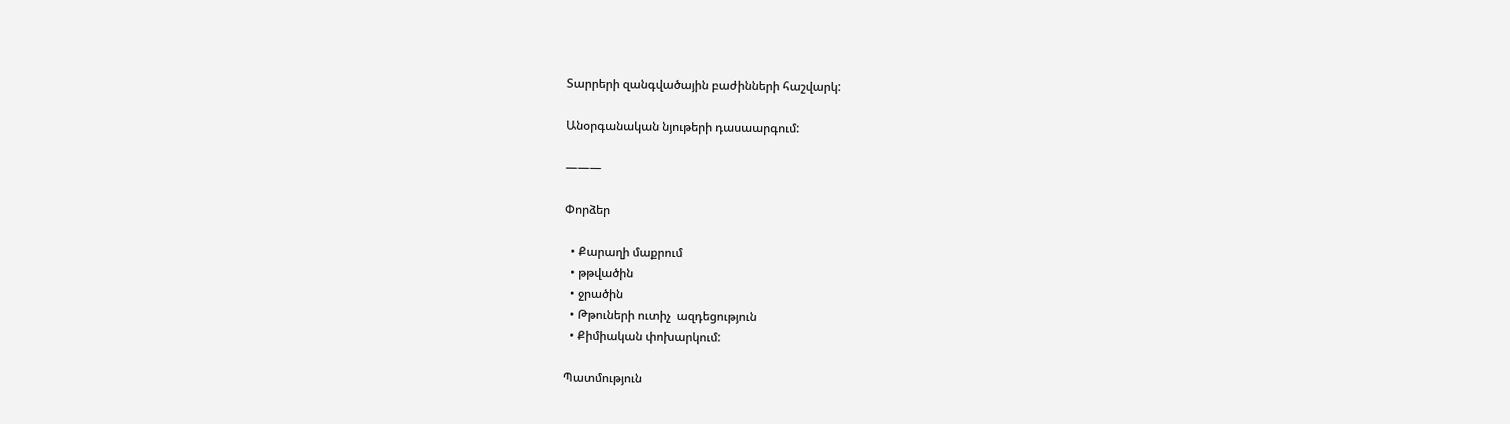Տարրերի զանգվածային բաժինների հաշվարկ:

Անօրգանական նյութերի դասաարգում:

———

Փորձեր

  • Քարաղի մաքրում
  • թթվածին
  • ջրածին
  • Թթուների ուտիչ  ազդեցություն
  • Քիմիական փոխարկում:

Պատմություն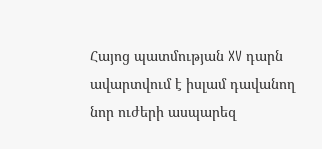Հայոց պատմության XV դարն ավարտվում է իսլամ դավանող նոր ուժերի ասպարեզ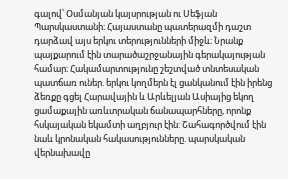գալով՝ Օսմանյան կայսրության ու Սեֆյան Պարսկաստանի։ Հայաստանը պատերազմի դաշտ դարձավ այս երկու տերությունների միջև։ Նրանք պայքարում էին տարածաշրջանային գերակայության համար։ Հակամարտությունը շեշտված տնտեսական պատճառ ուներ. երկու կողմերն էլ ցանկանում էին իրենց ձեռքը գցել Հարավային և Արևելյան Ասիայից եկող ցամաքային առևտրական ճանապարհները, որոնք հսկայական եկամտի աղբյուր էին: Շահագործվում էին նաև կրոնական հակասությունները. պարսկական վերնախավը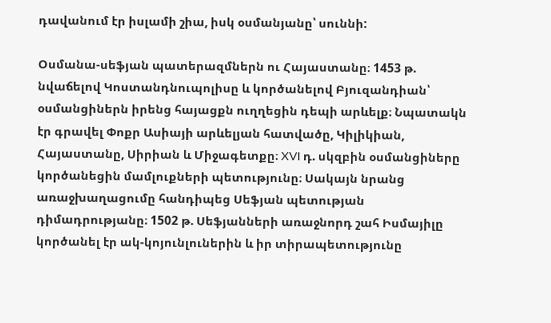դավանում էր իսլամի շիա, իսկ օսմանյանը՝ սուննի:

Օսմանա-սեֆյան պատերազմներն ու Հայաստանը։ 1453 թ. նվաճելով Կոստանդնուպոլիսը և կործանելով Բյուզանդիան՝ օսմանցիներն իրենց հայացքն ուղղեցին դեպի արևելք։ Նպատակն էր գրավել Փոքր Ասիայի արևելյան հատվածը, Կիլիկիան, Հայաստանը, Սիրիան և Միջագետքը։ XVI դ. սկզբին օսմանցիները կործանեցին մամլուքների պետությունը։ Սակայն նրանց առաջխաղացումը հանդիպեց Սեֆյան պետության դիմադրությանը։ 1502 թ. Սեֆյանների առաջնորդ շահ Իսմայիլը կործանել էր ակ-կոյունլուներին և իր տիրապետությունը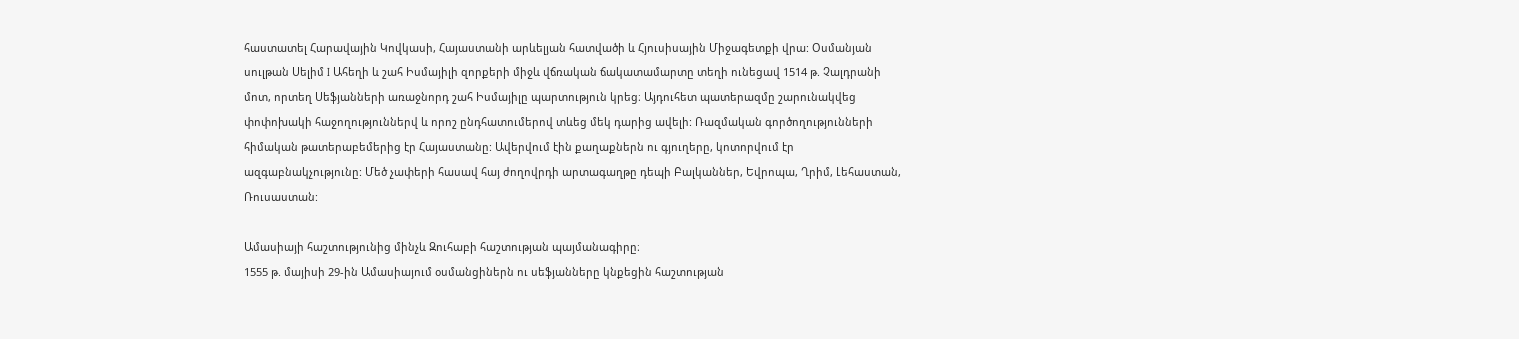հաստատել Հարավային Կովկասի, Հայաստանի արևելյան հատվածի և Հյուսիսային Միջագետքի վրա: Օսմանյան սուլթան Սելիմ I Ահեղի և շահ Իսմայիլի զորքերի միջև վճռական ճակատամարտը տեղի ունեցավ 1514 թ. Չալդրանի մոտ, որտեղ Սեֆյանների առաջնորդ շահ Իսմայիլը պարտություն կրեց։ Այդուհետ պատերազմը շարունակվեց փոփոխակի հաջողություններվ և որոշ ընդհատումերով տևեց մեկ դարից ավելի: Ռազմական գործողությունների հիմական թատերաբեմերից էր Հայաստանը: Ավերվում էին քաղաքներն ու գյուղերը, կոտորվում էր ազգաբնակչությունը: Մեծ չափերի հասավ հայ ժողովրդի արտագաղթը դեպի Բալկաններ, Եվրոպա, Ղրիմ, Լեհաստան, Ռուսաստան:

Ամասիայի հաշտությունից մինչև Զուհաբի հաշտության պայմանագիրը։
1555 թ. մայիսի 29-ին Ամասիայում օսմանցիներն ու սեֆյանները կնքեցին հաշտության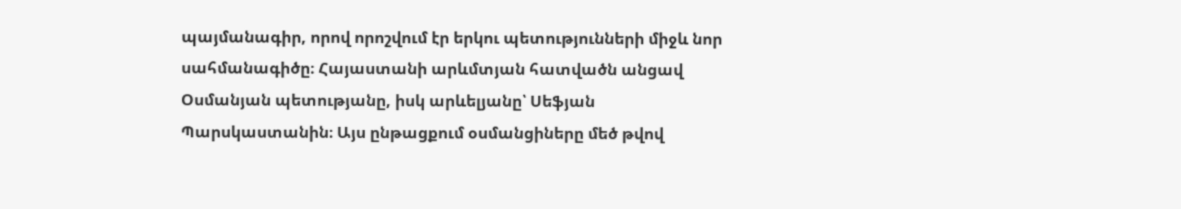պայմանագիր, որով որոշվում էր երկու պետությունների միջև նոր սահմանագիծը։ Հայաստանի արևմտյան հատվածն անցավ Օսմանյան պետությանը, իսկ արևելյանը՝ Սեֆյան Պարսկաստանին։ Այս ընթացքում օսմանցիները մեծ թվով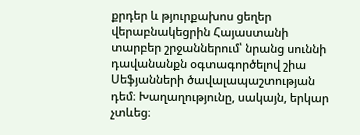քրդեր և թյուրքախոս ցեղեր վերաբնակեցրին Հայաստանի տարբեր շրջաններում՝ նրանց սուննի դավանանքն օգտագործելով շիա Սեֆյանների ծավալապաշտության դեմ։ Խաղաղությունը, սակայն, երկար չտևեց։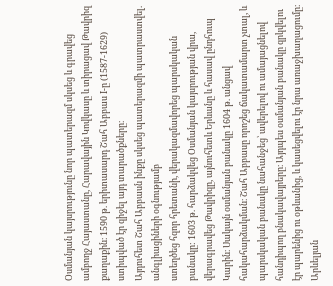Օսմանյան կայսրությունը նոր պատերազմ սկսեց և գրավեց ամբողջ Հայաստանը, Հարավային Կովկասը և տիրացավ Թավրիզ քաղաքին։ 1590 թ. երիտասարդ Շահ Աբբաս I-ը (1587-1629) ստիպված էր զիջել այդ տարածքները։
Այդուհետ Շահ Աբբասն ինքը սկսեց պատերազմի պատրաստվել. անգլիացիների օգնությամբ
ստեղծեց հզոր հրետանի, վերակազմավորեց պարսկական բանակը: 1603 թ. հարձակվեց Օսմանյան կայսրության վրա, վերագրավեց Թավրիզը, այնուհետև Երևանը և հասավ ընդհուպ Կարին։ Սակայն օսմանյան բանակը 1604 թ. անցավ հակահարձակման։ Շահ Աբբասը որոշեց ճակատամարտ չտալ, և պարսկական բանակը նահանջեց՝ ավերելով ու ամայացնելով հանդիպող բնակավայրերը։ Այդպես օսմանյան բանակը զրկվելու էր պարենից ու օթևանից, և կասեցվելու էր նրա առաջխաղացումը։ Արևելյան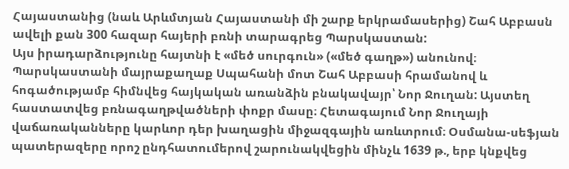Հայաստանից (նաև Արևմտյան Հայաստանի մի շարք երկրամասերից) Շահ Աբբասն ավելի քան 300 հազար հայերի բռնի տարագրեց Պարսկաստան:
Այս իրադարձությունը հայտնի է «մեծ սուրգուն» («մեծ գաղթ») անունով։ Պարսկաստանի մայրաքաղաք Սպահանի մոտ Շահ Աբբասի հրամանով և հոգածությամբ հիմնվեց հայկական առանձին բնակավայր՝ Նոր Ջուղան: Այստեղ հաստատվեց բռնագաղթվածների փոքր մասը։ Հետագայում Նոր Ջուղայի վաճառականները կարևոր դեր խաղացին միջազգային առևտրում։ Օսմանա-սեֆյան պատերազերը որոշ ընդհատումերով շարունակվեցին մինչև 1639 թ., երբ կնքվեց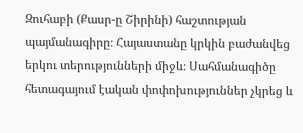Զուհաբի (Քասր-ը Շիրինի) հաշտության պայմանագիրը։ Հայաստանը կրկին բաժանվեց երկու տերությունների միջև։ Սահմանագիծը հետագայում էական փոփոխություններ չկրեց և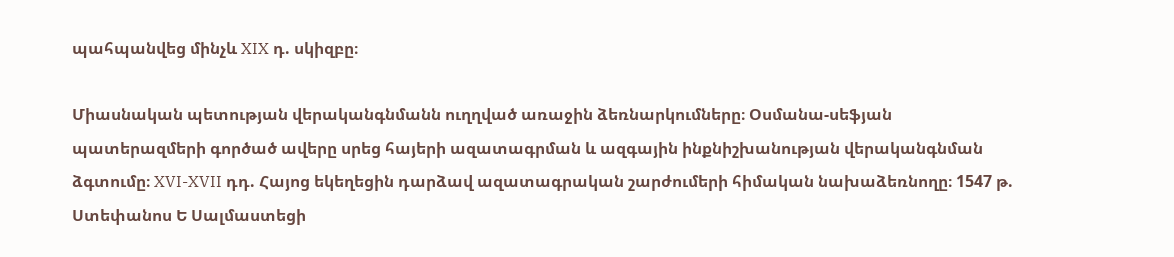պահպանվեց մինչև XIX դ. սկիզբը։

Միասնական պետության վերականգնմանն ուղղված առաջին ձեռնարկումները։ Օսմանա-սեֆյան պատերազմերի գործած ավերը սրեց հայերի ազատագրման և ազգային ինքնիշխանության վերականգնման ձգտումը։ XVI-XVII դդ. Հայոց եկեղեցին դարձավ ազատագրական շարժումերի հիմական նախաձեռնողը։ 1547 թ. Ստեփանոս Ե Սալմաստեցի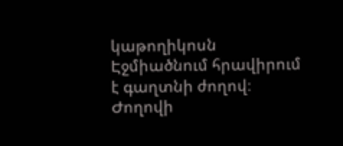կաթողիկոսն Էջմիածնում հրավիրում է գաղտնի ժողով։ Ժողովի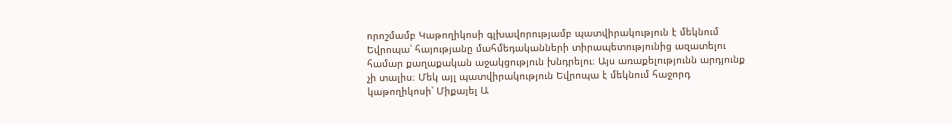որոշմամբ Կաթողիկոսի գլխավորությամբ պատվիրակություն է մեկնում Եվրոպա՝ հայությանը մահմեդականների տիրապետությունից ազատելու համար քաղաքական աջակցություն խնդրելու։ Այս առաքելությունն արդյունք չի տալիս։ Մեկ այլ պատվիրակություն Եվրոպա է մեկնում հաջորդ կաթողիկոսի՝ Միքայել Ա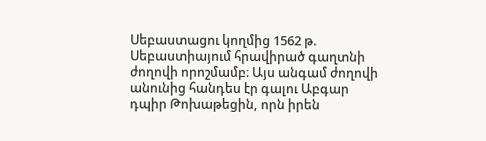Սեբաստացու կողմից 1562 թ. Սեբաստիայում հրավիրած գաղտնի ժողովի որոշմամբ։ Այս անգամ ժողովի անունից հանդես էր գալու Աբգար դպիր Թոխաթեցին, որն իրեն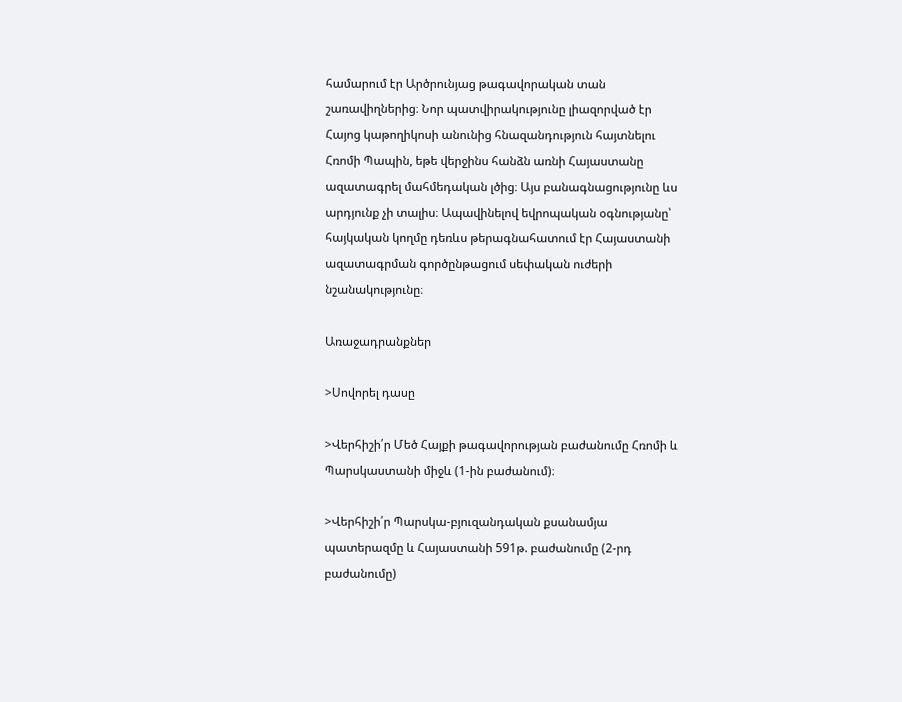համարում էր Արծրունյաց թագավորական տան շառավիղներից։ Նոր պատվիրակությունը լիազորված էր Հայոց կաթողիկոսի անունից հնազանդություն հայտնելու Հռոմի Պապին, եթե վերջինս հանձն առնի Հայաստանը ազատագրել մահմեդական լծից։ Այս բանագնացությունը ևս արդյունք չի տալիս։ Ապավինելով եվրոպական օգնությանը՝ հայկական կողմը դեռևս թերագնահատում էր Հայաստանի ազատագրման գործընթացում սեփական ուժերի նշանակությունը։

Առաջադրանքներ

>Սովորել դասը

>Վերհիշի՛ր Մեծ Հայքի թագավորության բաժանումը Հռոմի և Պարսկաստանի միջև (1-ին բաժանում)։

>Վերհիշի՛ր Պարսկա-բյուզանդական քսանամյա պատերազմը և Հայաստանի 591թ. բաժանումը (2-րդ բաժանումը)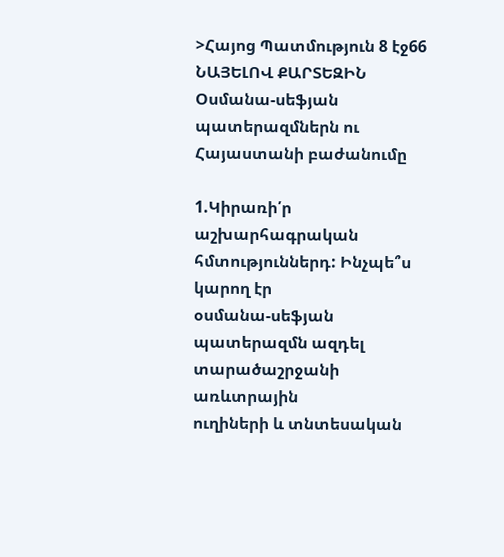>Հայոց Պատմություն 8 էջ66 ՆԱՅԵԼՈՎ ՔԱՐՏԵԶԻՆ
Օսմանա-սեֆյան պատերազմներն ու Հայաստանի բաժանումը

1.Կիրառի՛ր աշխարհագրական հմտություններդ: Ինչպե՞ս կարող էր
օսմանա-սեֆյան պատերազմն ազդել տարածաշրջանի առևտրային
ուղիների և տնտեսական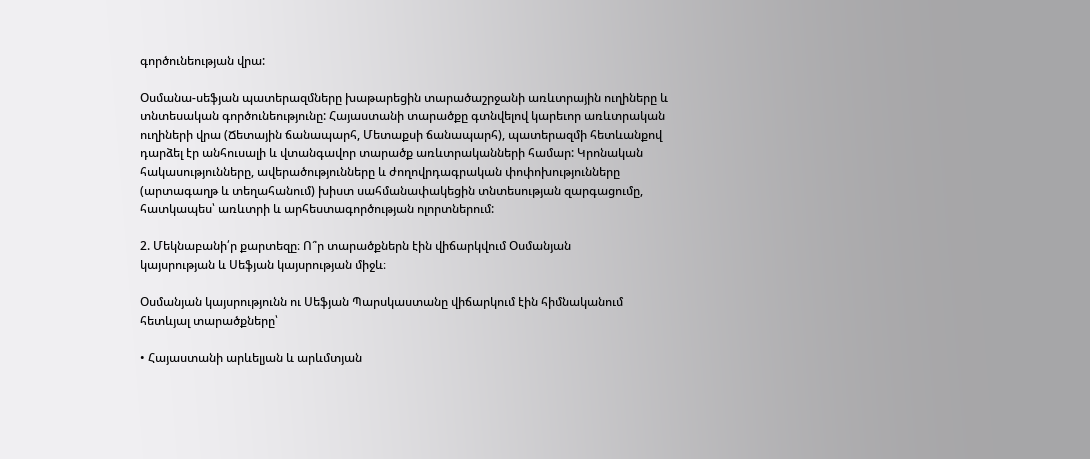գործունեության վրա:

Օսմանա-սեֆյան պատերազմները խաթարեցին տարածաշրջանի առևտրային ուղիները և տնտեսական գործունեությունը: Հայաստանի տարածքը գտնվելով կարեւոր առևտրական ուղիների վրա (Ճետային ճանապարհ, Մետաքսի ճանապարհ), պատերազմի հետևանքով դարձել էր անհուսալի և վտանգավոր տարածք առևտրականների համար: Կրոնական հակասությունները, ավերածությունները և ժողովրդագրական փոփոխությունները (արտագաղթ և տեղահանում) խիստ սահմանափակեցին տնտեսության զարգացումը, հատկապես՝ առևտրի և արհեստագործության ոլորտներում:

2. Մեկնաբանի՛ր քարտեզը։ Ո՞ր տարածքներն էին վիճարկվում Օսմանյան
կայսրության և Սեֆյան կայսրության միջև։

Օսմանյան կայսրությունն ու Սեֆյան Պարսկաստանը վիճարկում էին հիմնականում հետևյալ տարածքները՝

• Հայաստանի արևելյան և արևմտյան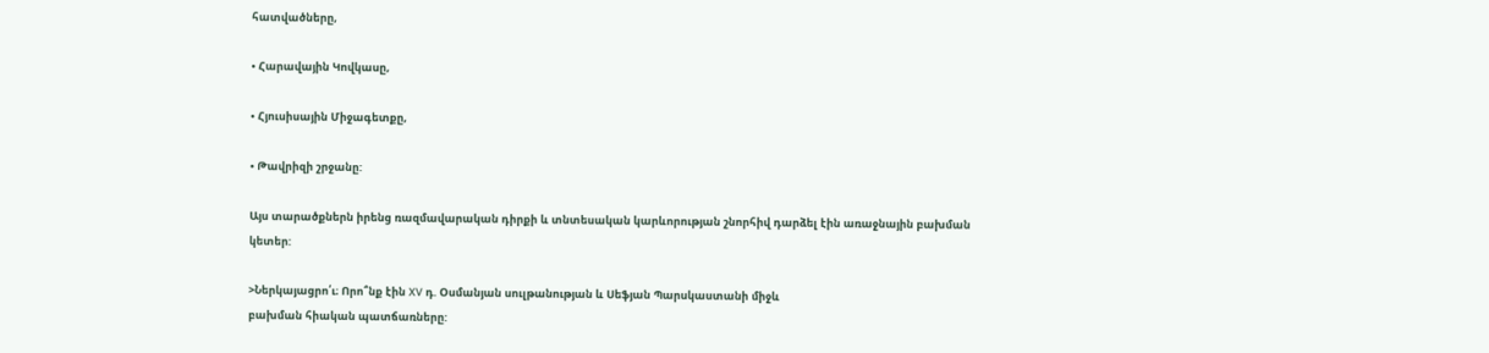հատվածները,

• Հարավային Կովկասը,

• Հյուսիսային Միջագետքը,

• Թավրիզի շրջանը:

Այս տարածքներն իրենց ռազմավարական դիրքի և տնտեսական կարևորության շնորհիվ դարձել էին առաջնային բախման կետեր:

>Ներկայացրո՛ւ։ Որո՞նք էին XV դ. Օսմանյան սուլթանության և Սեֆյան Պարսկաստանի միջև
բախման հիական պատճառները: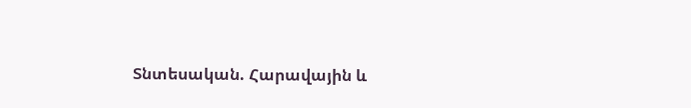Տնտեսական. Հարավային և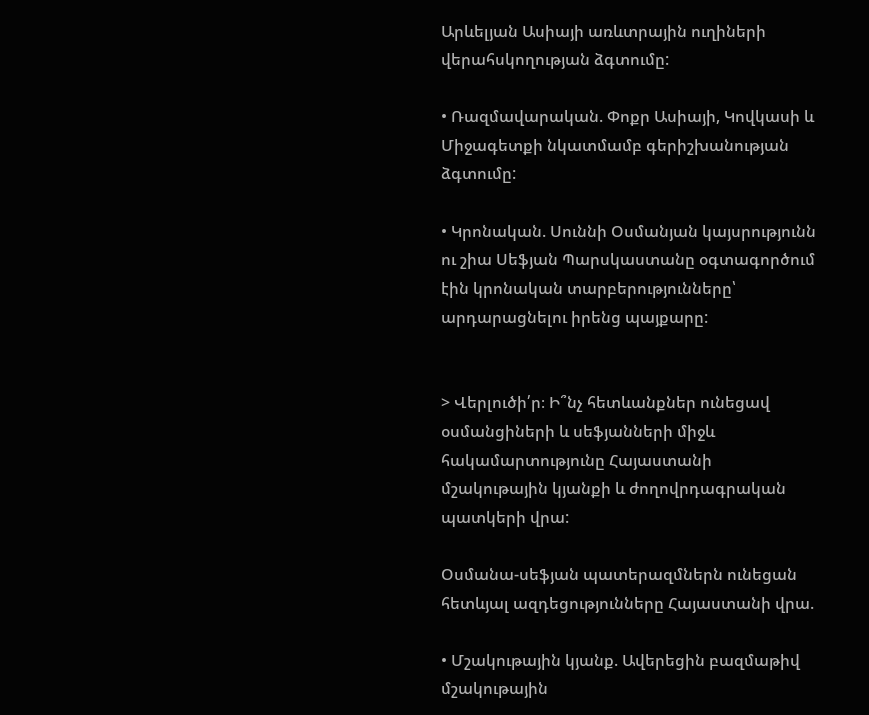Արևելյան Ասիայի առևտրային ուղիների վերահսկողության ձգտումը:

• Ռազմավարական. Փոքր Ասիայի, Կովկասի և Միջագետքի նկատմամբ գերիշխանության ձգտումը:

• Կրոնական. Սուննի Օսմանյան կայսրությունն ու շիա Սեֆյան Պարսկաստանը օգտագործում էին կրոնական տարբերությունները՝ արդարացնելու իրենց պայքարը:


> Վերլուծի՛ր։ Ի՞նչ հետևանքներ ունեցավ օսմանցիների և սեֆյանների միջև
հակամարտությունը Հայաստանի մշակութային կյանքի և ժողովրդագրական պատկերի վրա:

Օսմանա-սեֆյան պատերազմներն ունեցան հետևյալ ազդեցությունները Հայաստանի վրա.

• Մշակութային կյանք. Ավերեցին բազմաթիվ մշակութային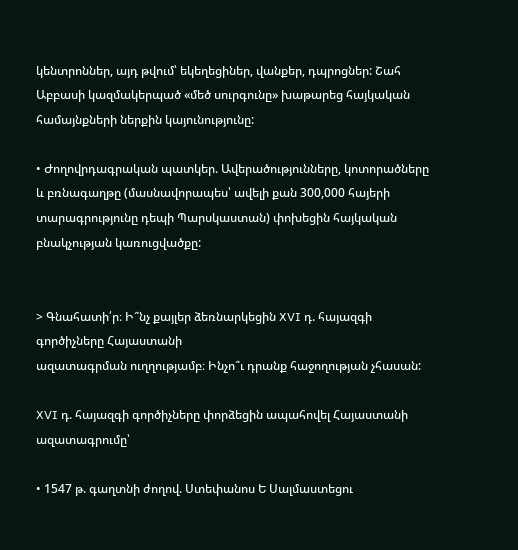կենտրոններ, այդ թվում՝ եկեղեցիներ, վանքեր, դպրոցներ: Շահ Աբբասի կազմակերպած «մեծ սուրգունը» խաթարեց հայկական համայնքների ներքին կայունությունը:

• Ժողովրդագրական պատկեր. Ավերածությունները, կոտորածները և բռնագաղթը (մասնավորապես՝ ավելի քան 300,000 հայերի տարագրությունը դեպի Պարսկաստան) փոխեցին հայկական բնակչության կառուցվածքը:


> Գնահատի՛ր։ Ի՞նչ քայլեր ձեռնարկեցին XVI դ. հայազգի գործիչները Հայաստանի
ազատագրման ուղղությամբ։ Ինչո՞ւ դրանք հաջողության չհասան:

XVI դ. հայազգի գործիչները փորձեցին ապահովել Հայաստանի ազատագրումը՝

• 1547 թ. գաղտնի ժողով. Ստեփանոս Ե Սալմաստեցու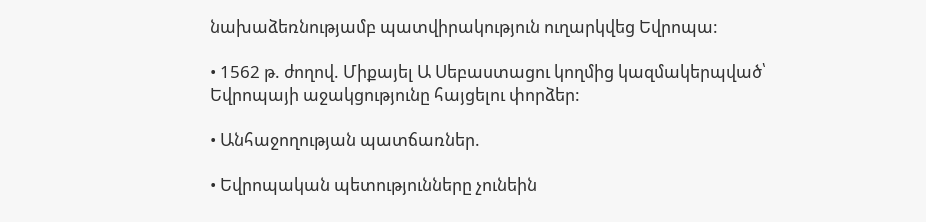նախաձեռնությամբ պատվիրակություն ուղարկվեց Եվրոպա:

• 1562 թ. ժողով. Միքայել Ա Սեբաստացու կողմից կազմակերպված՝ Եվրոպայի աջակցությունը հայցելու փորձեր:

• Անհաջողության պատճառներ.

• Եվրոպական պետությունները չունեին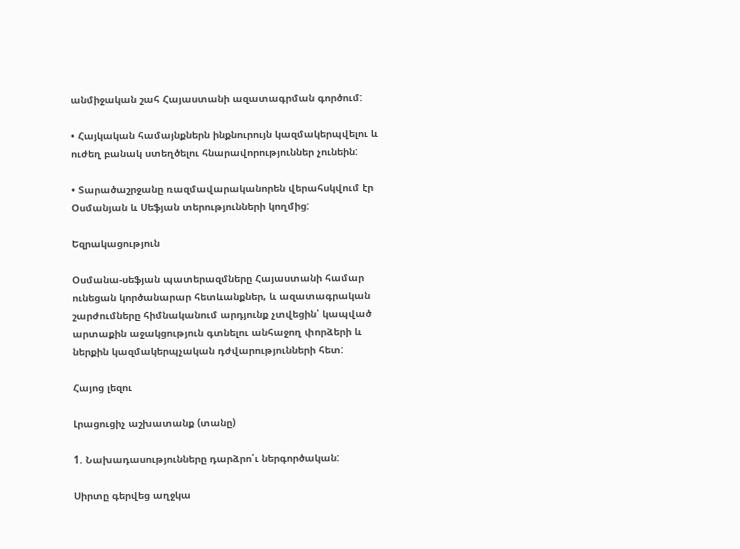անմիջական շահ Հայաստանի ազատագրման գործում:

• Հայկական համայնքներն ինքնուրույն կազմակերպվելու և ուժեղ բանակ ստեղծելու հնարավորություններ չունեին:

• Տարածաշրջանը ռազմավարականորեն վերահսկվում էր Օսմանյան և Սեֆյան տերությունների կողմից:

Եզրակացություն

Օսմանա-սեֆյան պատերազմները Հայաստանի համար ունեցան կործանարար հետևանքներ, և ազատագրական շարժումները հիմնականում արդյունք չտվեցին՝ կապված արտաքին աջակցություն գտնելու անհաջող փորձերի և ներքին կազմակերպչական դժվարությունների հետ:

Հայոց լեզու

Լրացուցիչ աշխատանք (տանը)

1. Նախադասությունները դարձրո՛ւ ներգործական:

Սիրտը գերվեց աղջկա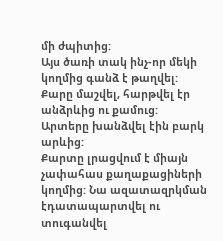մի ժպիտից:
Այս ծառի տակ ինչ-որ մեկի կողմից գանձ է թաղվել:
Քարը մաշվել, հարթվել էր անձրևից ու քամուց:
Արտերը խանձվել էին բարկ արևից:
Քարտը լրացվում է միայն չափահաս քաղաքացիների կողմից: Նա ազատազրկման էդատապարտվել ու տուգանվել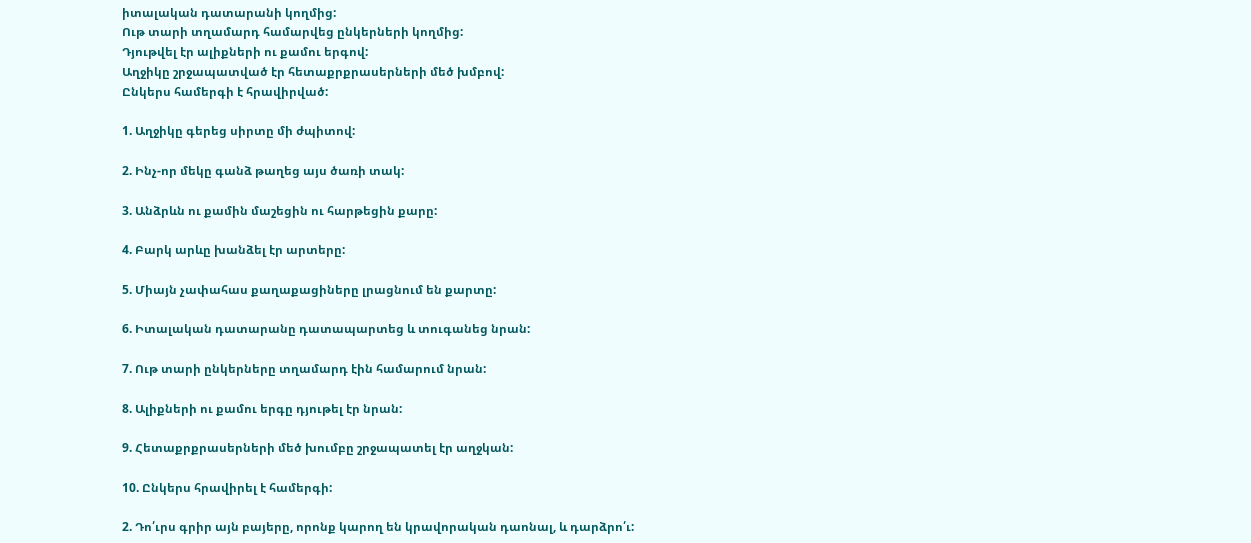իտալական դատարանի կողմից:
Ութ տարի տղամարդ համարվեց ընկերների կողմից:
Դյութվել էր ալիքների ու քամու երգով:
Աղջիկը շրջապատված էր հետաքրքրասերների մեծ խմբով:
Ընկերս համերգի է հրավիրված:

1. Աղջիկը գերեց սիրտը մի ժպիտով:

2. Ինչ-որ մեկը գանձ թաղեց այս ծառի տակ:

3. Անձրևն ու քամին մաշեցին ու հարթեցին քարը:

4. Բարկ արևը խանձել էր արտերը:

5. Միայն չափահաս քաղաքացիները լրացնում են քարտը:

6. Իտալական դատարանը դատապարտեց և տուգանեց նրան:

7. Ութ տարի ընկերները տղամարդ էին համարում նրան:

8. Ալիքների ու քամու երգը դյութել էր նրան:

9. Հետաքրքրասերների մեծ խումբը շրջապատել էր աղջկան:

10. Ընկերս հրավիրել է համերգի:

2. Դո՛ւրս գրիր այն բայերը, որոնք կարող են կրավորական դաոնալ, և դարձրո՛ւ: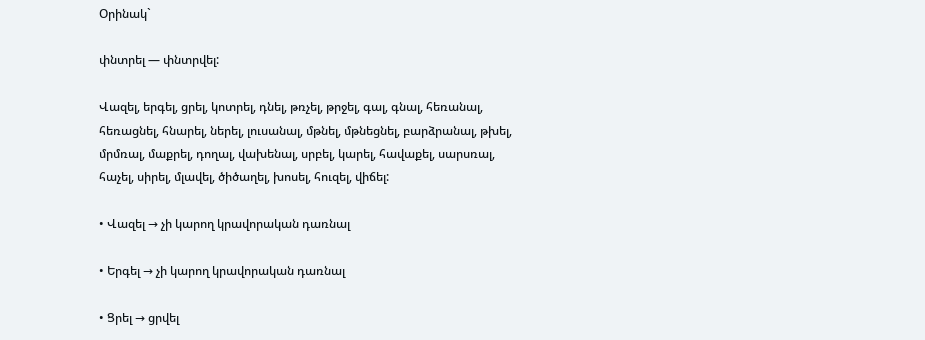Օրինակ`

փնտրել — փնտրվել:

Վազել, երգել, ցրել, կոտրել, դնել, թռչել, թրջել, գալ, գնալ, հեռանալ, հեռացնել, հնարել, ներել, լուսանալ, մթնել, մթնեցնել, բարձրանալ, թխել, մրմռալ, մաքրել, դողալ, վախենալ, սրբել, կարել, հավաքել, սարսռալ, հաչել, սիրել, մլավել, ծիծաղել, խոսել, հուզել, վիճել:

• Վազել → չի կարող կրավորական դառնալ

• Երգել → չի կարող կրավորական դառնալ

• Ցրել → ցրվել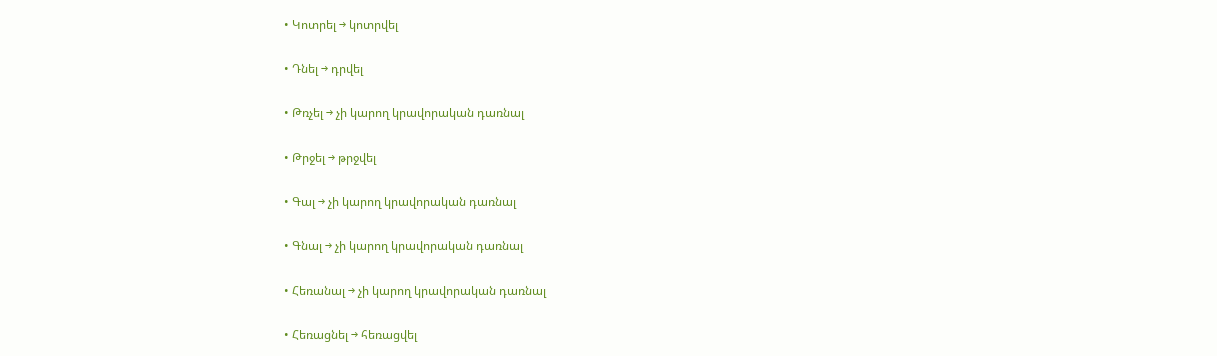• Կոտրել → կոտրվել

• Դնել → դրվել

• Թռչել → չի կարող կրավորական դառնալ

• Թրջել → թրջվել

• Գալ → չի կարող կրավորական դառնալ

• Գնալ → չի կարող կրավորական դառնալ

• Հեռանալ → չի կարող կրավորական դառնալ

• Հեռացնել → հեռացվել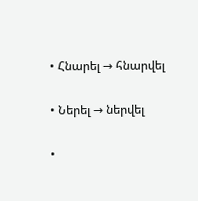• Հնարել → հնարվել

• Ներել → ներվել

•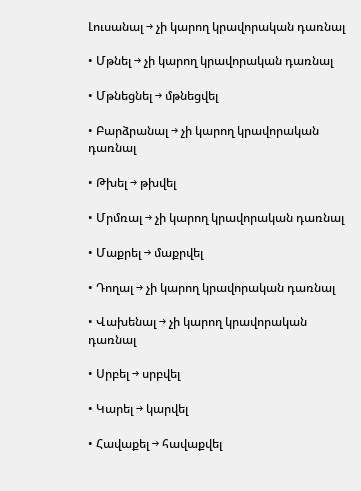Լուսանալ → չի կարող կրավորական դառնալ

• Մթնել → չի կարող կրավորական դառնալ

• Մթնեցնել → մթնեցվել

• Բարձրանալ → չի կարող կրավորական դառնալ

• Թխել → թխվել

• Մրմռալ → չի կարող կրավորական դառնալ

• Մաքրել → մաքրվել

• Դողալ → չի կարող կրավորական դառնալ

• Վախենալ → չի կարող կրավորական դառնալ

• Սրբել → սրբվել

• Կարել → կարվել

• Հավաքել → հավաքվել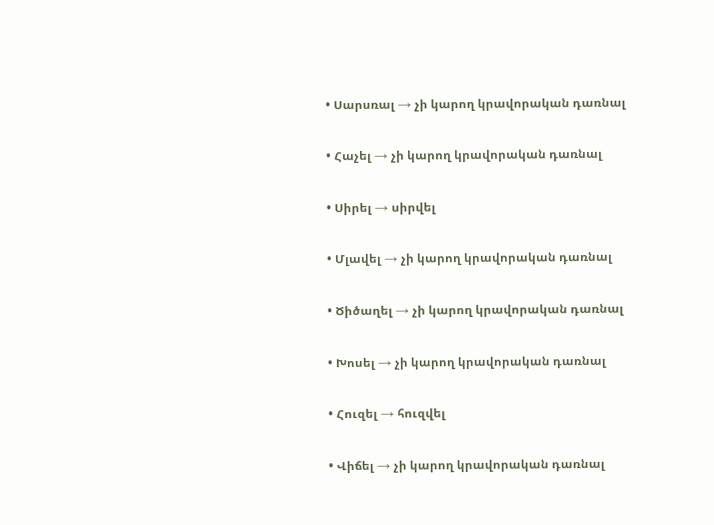• Սարսռալ → չի կարող կրավորական դառնալ

• Հաչել → չի կարող կրավորական դառնալ

• Սիրել → սիրվել

• Մլավել → չի կարող կրավորական դառնալ

• Ծիծաղել → չի կարող կրավորական դառնալ

• Խոսել → չի կարող կրավորական դառնալ

• Հուզել → հուզվել

• Վիճել → չի կարող կրավորական դառնալ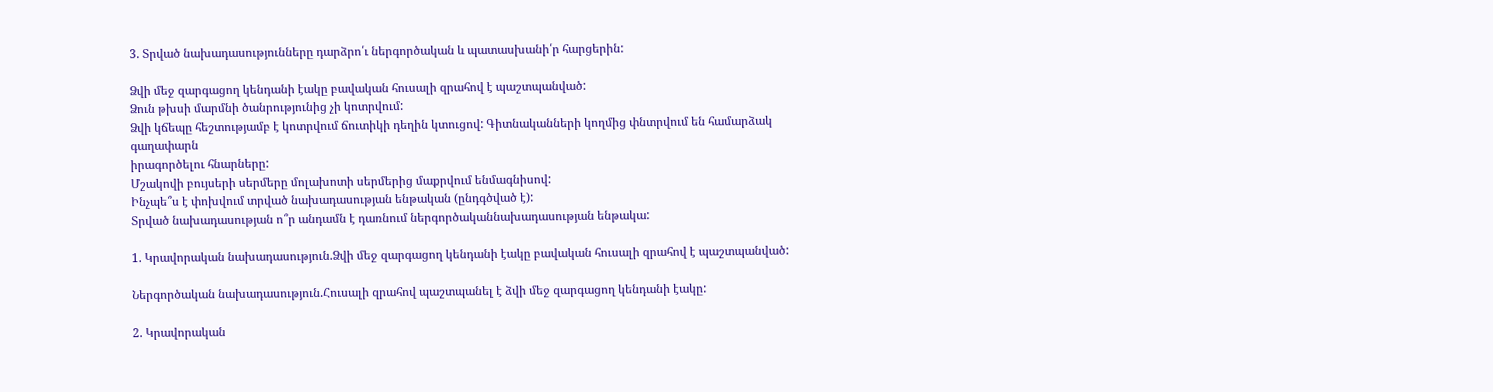3. Տրված նախադասությունները դարձրո՛ւ ներգործական և պատասխանի՛ր հարցերին:

Ձվի մեջ զարգացող կենդանի էակը բավական հուսալի զրահով է պաշտպանված:
Ձուն թխսի մարմնի ծանրությունից չի կոտրվում:
Ձվի կճեպը հեշտությամբ է կոտրվում ճուտիկի դեղին կտուցով: Գիտնականների կողմից փնտրվում են համարձակ գաղափարն
իրագործելու հնարները:
Մշակովի բույսերի սերմերը մոլախոտի սերմերից մաքրվում ենմագնիսով:
Ինչպե՞ս է փոխվում տրված նախադասության ենթական (ընդգծված է):
Տրված նախադասության ո՞ր անդամն է դառնում ներգործականնախադասության ենթակա:

1. Կրավորական նախադասություն.Ձվի մեջ զարգացող կենդանի էակը բավական հուսալի զրահով է պաշտպանված:

Ներգործական նախադասություն.Հուսալի զրահով պաշտպանել է ձվի մեջ զարգացող կենդանի էակը:

2. Կրավորական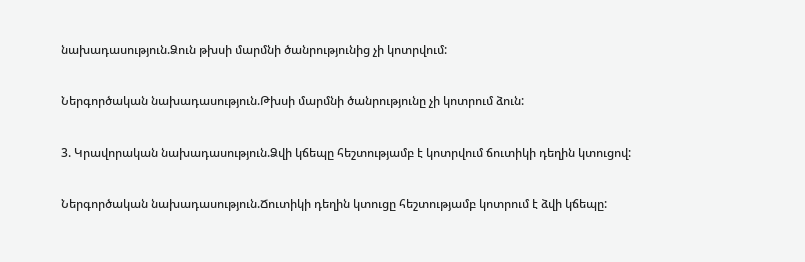նախադասություն.Ձուն թխսի մարմնի ծանրությունից չի կոտրվում:

Ներգործական նախադասություն.Թխսի մարմնի ծանրությունը չի կոտրում ձուն:

3. Կրավորական նախադասություն.Ձվի կճեպը հեշտությամբ է կոտրվում ճուտիկի դեղին կտուցով:

Ներգործական նախադասություն.Ճուտիկի դեղին կտուցը հեշտությամբ կոտրում է ձվի կճեպը: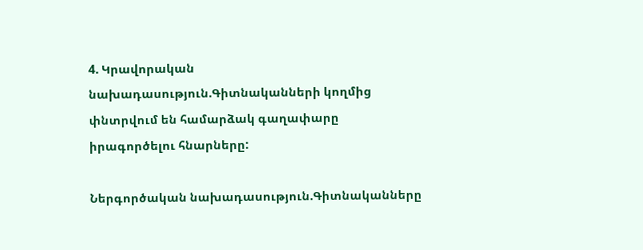4. Կրավորական նախադասություն.Գիտնականների կողմից փնտրվում են համարձակ գաղափարը իրագործելու հնարները:

Ներգործական նախադասություն.Գիտնականները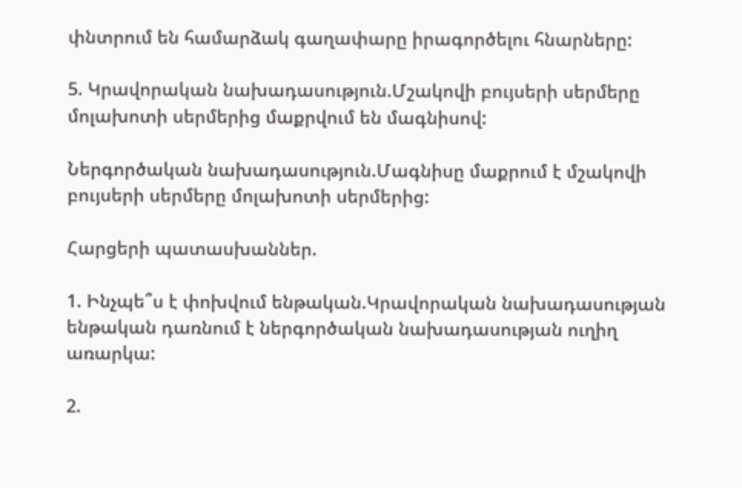փնտրում են համարձակ գաղափարը իրագործելու հնարները:

5. Կրավորական նախադասություն.Մշակովի բույսերի սերմերը մոլախոտի սերմերից մաքրվում են մագնիսով:

Ներգործական նախադասություն.Մագնիսը մաքրում է մշակովի բույսերի սերմերը մոլախոտի սերմերից:

Հարցերի պատասխաններ.

1. Ինչպե՞ս է փոխվում ենթական.Կրավորական նախադասության ենթական դառնում է ներգործական նախադասության ուղիղ առարկա:

2.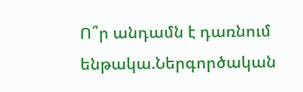Ո՞ր անդամն է դառնում ենթակա.Ներգործական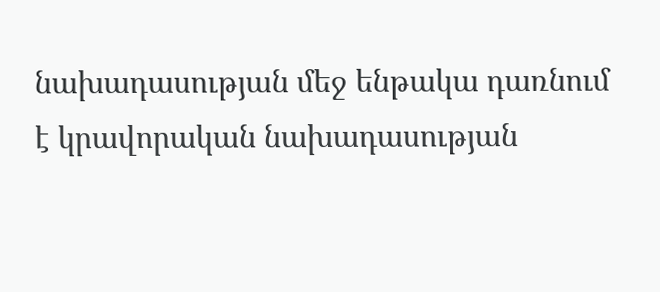նախադասության մեջ ենթակա դառնում է կրավորական նախադասության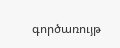գործառույթ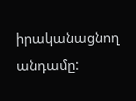իրականացնող անդամը: